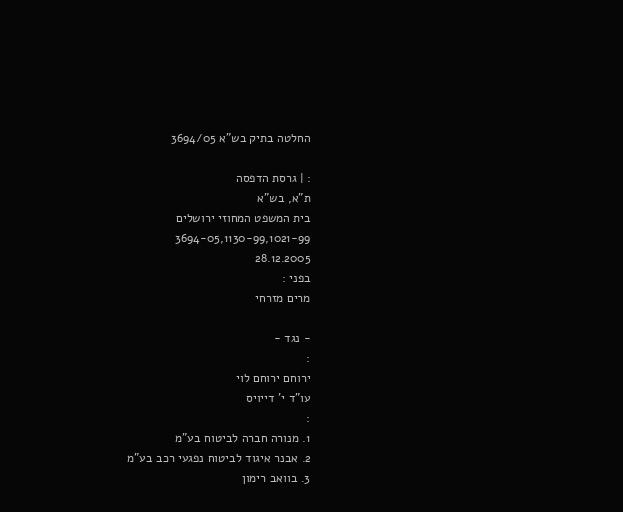החלטה בתיק בש"א 3694/05

: | גרסת הדפסה
ת"א, בש"א
בית המשפט המחוזי ירושלים
3694-05,1130-99,1021-99
28.12.2005
בפני :
מרים מזרחי

- נגד -
:
ירוחם ירוחם לוי
עו"ד י' דייויס
:
1. מנורה חברה לביטוח בע"מ
2. אבנר איגוד לביטוח נפגעי רכב בע"מ
3. בוואב רימון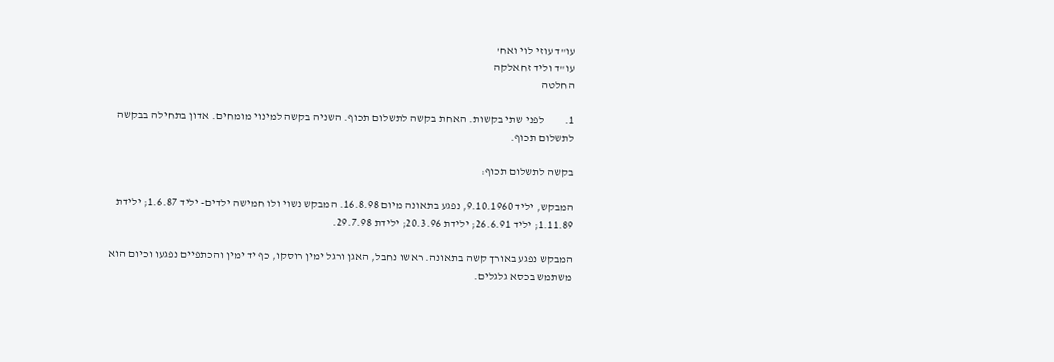עו"ד עוזי לוי ואח'
עו"ד וליד זחאלקה
החלטה

1.         לפני שתי בקשות. האחת בקשה לתשלום תכוף. השניה בקשה למינוי מומחים. אדון בתחילה בבקשה לתשלום תכוף.

בקשה לתשלום תכוף:

המבקש, יליד 9.10.1960, נפגע בתאונה מיום 16.8.98. המבקש נשוי ולו חמישה ילדים- יליד 1.6.87; ילידת 1.11.89; יליד 26.6.91; ילידת 20.3.96; ילידת 29.7.98.

המבקש נפגע באורך קשה בתאונה. ראשו נחבל, האגן ורגל ימין רוסקו, כף יד ימין והכתפיים נפגעו וכיום הוא משתמש בכסא גלגלים.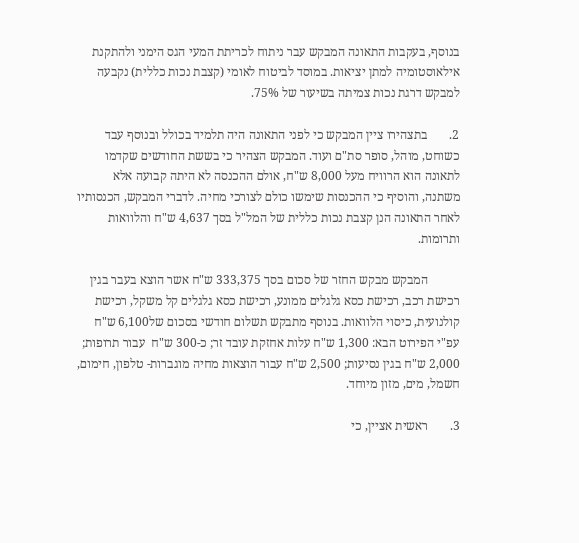בנוסף, בעקבות התאונה המבקש עבר ניתוח לכריתת המעי הגס הימני ולהתקנת אילאוסטומיה למתן יציאות. במוסד לביטוח לאומי (קצבת נכות כללית) נקבעה למבקש דרגת נכות צמיתה בשיעור של 75%.

2.       בתצהירו ציין המבקש כי לפני התאונה היה תלמיד בכולל ובנוסף עבד כשוחט, מוהל, סופר סת"ם ועוד. המבקש הצהיר כי בששת החודשים שקדמו לתאונה הוא הרוויח מעל 8,000 ש"ח, אולם ההכנסה לא היתה קבועה אלא משתנה, והוסיף כי ההכנסות שימשו כולם לצורכי מחיה. לדברי המבקש, הכנסותיו לאחר התאונה הנן קצבת נכות כללית של המל"ל בסך 4,637 ש"ח והלוואות ותרומות.

          המבקש מבקש החזר של סכום בסך 333,375 ש"ח אשר הוצא בעבר בגין רכישת רכב, רכישת כסא גלגלים ממונע, רכישת כסא גלגלים קל משקל, רכישת קולנועית, כיסוי הלוואות. בנוסף מתבקש תשלום חודשי בסכום של6,100 ש"ח עפ"י הפירוט הבא: 1,300 ש"ח עלות אחזקת עובד זר; כ-300 ש"ח  עבור תרופות; 2,000 ש"ח בגין נסיעות; 2,500 ש"ח עבור הוצאות מחיה מוגברות- טלפון, חימום, חשמל, מים, מזון מיוחד.

3.       ראשית אציין, כי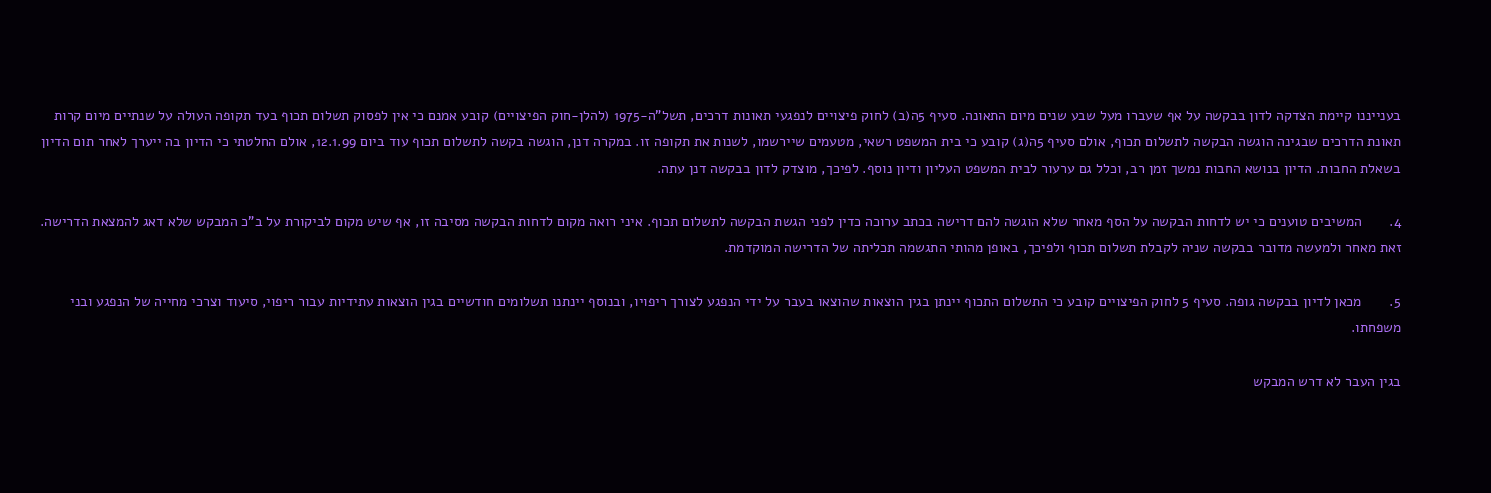בענייננו קיימת הצדקה לדון בבקשה על אף שעברו מעל שבע שנים מיום התאונה. סעיף 5ה(ב) לחוק פיצויים לנפגעי תאונות דרכים, תשל"ה-1975 (להלן-חוק הפיצויים) קובע אמנם כי אין לפסוק תשלום תכוף בעד תקופה העולה על שנתיים מיום קרות תאונת הדרכים שבגינה הוגשה הבקשה לתשלום תכוף, אולם סעיף 5ה(ג) קובע כי בית המשפט רשאי, מטעמים שיירשמו, לשנות את תקופה זו. במקרה דנן, הוגשה בקשה לתשלום תכוף עוד ביום 12.1.99, אולם החלטתי כי הדיון בה ייערך לאחר תום הדיון בשאלת החבות. הדיון בנושא החבות נמשך זמן רב, וכלל גם ערעור לבית המשפט העליון ודיון נוסף. לפיכך, מוצדק לדון בבקשה דנן עתה.

4.       המשיבים טוענים כי יש לדחות הבקשה על הסף מאחר שלא הוגשה להם דרישה בכתב ערוכה כדין לפני הגשת הבקשה לתשלום תכוף. איני רואה מקום לדחות הבקשה מסיבה זו, אף שיש מקום לביקורת על ב"כ המבקש שלא דאג להמצאת הדרישה. זאת מאחר ולמעשה מדובר בבקשה שניה לקבלת תשלום תכוף ולפיכך, באופן מהותי התגשמה תכליתה של הדרישה המוקדמת.

5.       מכאן לדיון בבקשה גופה. סעיף 5 לחוק הפיצויים קובע כי התשלום התכוף יינתן בגין הוצאות שהוצאו בעבר על ידי הנפגע לצורך ריפויו, ובנוסף יינתנו תשלומים חודשיים בגין הוצאות עתידיות עבור ריפוי, סיעוד וצרכי מחייה של הנפגע ובני משפחתו.

בגין העבר לא דרש המבקש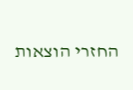החזרי הוצאות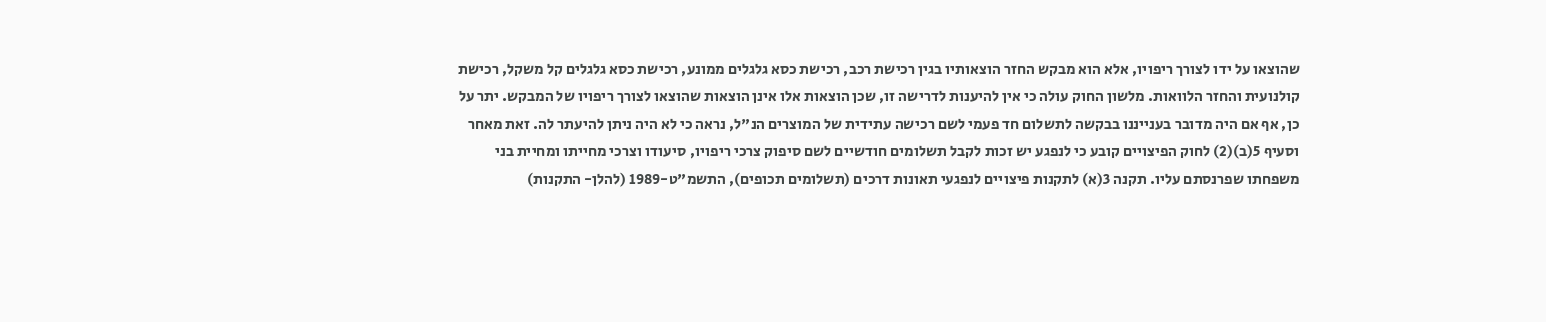שהוצאו על ידו לצורך ריפויו, אלא הוא מבקש החזר הוצאותיו בגין רכישת רכב, רכישת כסא גלגלים ממונע, רכישת כסא גלגלים קל משקל, רכישת קולנועית והחזר הלוואות. מלשון החוק עולה כי אין להיענות לדרישה זו, שכן הוצאות אלו אינן הוצאות שהוצאו לצורך ריפויו של המבקש. יתר על כן, אף אם היה מדובר בענייננו בבקשה לתשלום חד פעמי לשם רכישה עתידית של המוצרים הנ"ל, נראה כי לא היה ניתן להיעתר לה. זאת מאחר וסעיף 5(ב)(2) לחוק הפיצויים קובע כי לנפגע יש זכות לקבל תשלומים חודשיים לשם סיפוק צרכי ריפויו, סיעודו וצרכי מחייתו ומחיית בני משפחתו שפרנסתם עליו. תקנה 3(א) לתקנות פיצויים לנפגעי תאונות דרכים (תשלומים תכופים), התשמ"ט-1989 (להלן- התקנות)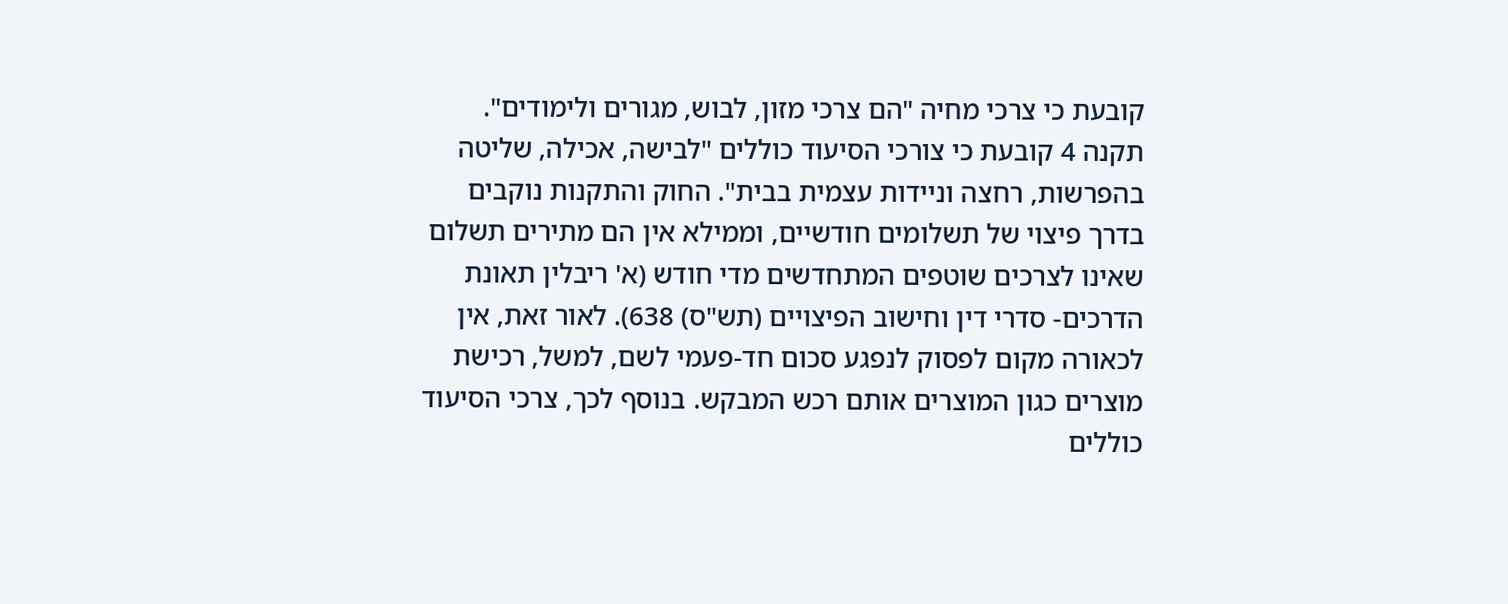קובעת כי צרכי מחיה "הם צרכי מזון, לבוש, מגורים ולימודים". תקנה 4 קובעת כי צורכי הסיעוד כוללים "לבישה, אכילה, שליטה בהפרשות, רחצה וניידות עצמית בבית". החוק והתקנות נוקבים בדרך פיצוי של תשלומים חודשיים, וממילא אין הם מתירים תשלום שאינו לצרכים שוטפים המתחדשים מדי חודש (א' ריבלין תאונת הדרכים- סדרי דין וחישוב הפיצויים (תש"ס) 638). לאור זאת, אין לכאורה מקום לפסוק לנפגע סכום חד-פעמי לשם, למשל, רכישת מוצרים כגון המוצרים אותם רכש המבקש. בנוסף לכך, צרכי הסיעוד כוללים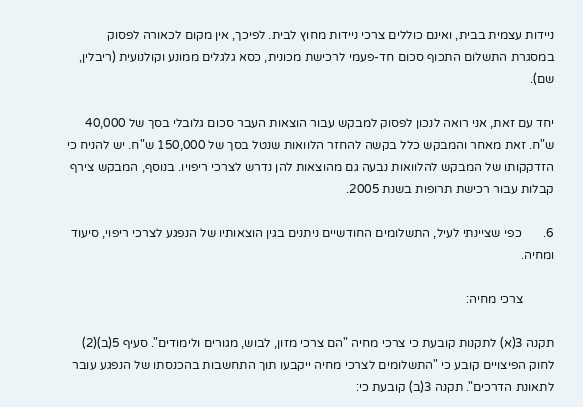ניידות עצמית בבית, ואינם כוללים צרכי ניידות מחוץ לבית. לפיכך, אין מקום לכאורה לפסוק במסגרת התשלום התכוף סכום חד-פעמי לרכישת מכונית, כסא גלגלים ממונע וקולנועית (ריבלין, שם).

יחד עם זאת, אני רואה לנכון לפסוק למבקש עבור הוצאות העבר סכום גלובלי בסך של 40,000 ש"ח. זאת מאחר והמבקש כלל בקשה להחזר הלוואות שנטל בסך של 150,000 ש"ח. יש להניח כי הזדקקותו של המבקש להלוואות נבעה גם מהוצאות להן נדרש לצרכי ריפויו. בנוסף, המבקש צירף קבלות עבור רכישת תרופות בשנת 2005.

6.       כפי שציינתי לעיל, התשלומים החודשיים ניתנים בגין הוצאותיו של הנפגע לצרכי ריפוי, סיעוד ומחיה.

          צרכי מחיה:

תקנה 3(א) לתקנות קובעת כי צרכי מחיה "הם צרכי מזון, לבוש, מגורים ולימודים". סעיף 5(ב)(2) לחוק הפיצויים קובע כי "התשלומים לצרכי מחיה ייקבעו תוך התחשבות בהכנסתו של הנפגע עובר לתאונת הדרכים". תקנה 3(ב) קובעת כי: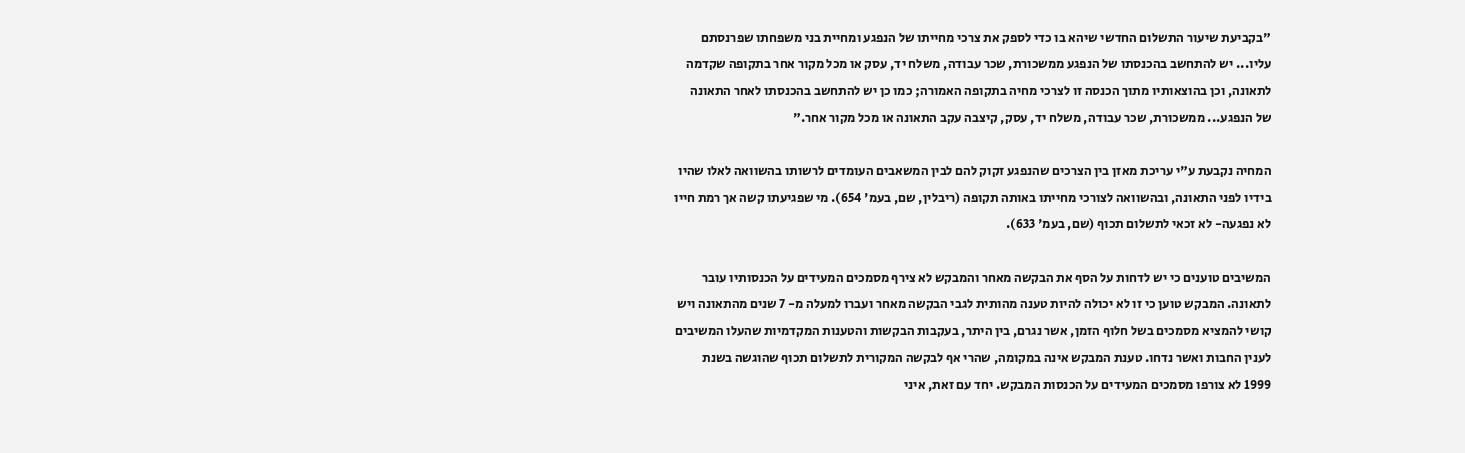"בקביעת שיעור התשלום החדשי שיהא בו כדי לספק את צרכי מחייתו של הנפגע ומחיית בני משפחתו שפרנסתם עליו... יש להתחשב בהכנסתו של הנפגע ממשכורת, שכר עבודה, משלח יד, עסק או מכל מקור אחר בתקופה שקדמה לתאונה, וכן בהוצאותיו מתוך הכנסה זו לצרכי מחיה בתקופה האמורה; כמו כן יש להתחשב בהכנסתו לאחר התאונה של הנפגע... ממשכורת, שכר עבודה, משלח יד, עסק, קיצבה עקב התאונה או מכל מקור אחר."

המחיה נקבעת ע"י עריכת מאזן בין הצרכים שהנפגע זקוק להם לבין המשאבים העומדים לרשותו בהשוואה לאלו שהיו בידיו לפני התאונה, ובהשוואה לצורכי מחייתו באותה תקופה (ריבלין, שם, בעמ' 654). מי שפגיעתו קשה אך רמת חייו לא נפגעה- לא זכאי לתשלום תכוף (שם, בעמ' 633).

המשיבים טוענים כי יש לדחות על הסף את הבקשה מאחר והמבקש לא צירף מסמכים המעידים על הכנסותיו עובר לתאונה. המבקש טוען כי זו לא יכולה להיות טענה מהותית לגבי הבקשה מאחר ועברו למעלה מ- 7 שנים מהתאונה ויש קושי להמציא מסמכים בשל חלוף הזמן, אשר נגרם, בין היתר, בעקבות הבקשות והטענות המקדמיות שהעלו המשיבים לענין החבות ואשר נדחו. טענת המבקש אינה במקומה, שהרי אף לבקשה המקורית לתשלום תכוף שהוגשה בשנת 1999 לא צורפו מסמכים המעידים על הכנסות המבקש. יחד עם זאת, איני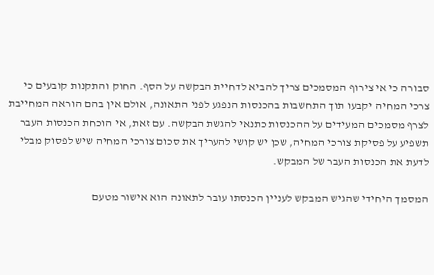סבורה כי אי צירוף המסמכים צריך להביא לדחיית הבקשה על הסף. החוק והתקנות קובעים כי צרכי המחיה יקבעו תוך התחשבות בהכנסות הנפגע לפני התאונה, אולם אין בהם הוראה המחייבת לצרף מסמכים המעידים על ההכנסות כתנאי להגשת הבקשה. עם זאת, אי הוכחת הכנסות העבר תשפיע על פסיקת צורכי המחיה, שכן יש קושי להעריך את סכום צורכי המחיה שיש לפסוק מבלי לדעת את הכנסות העבר של המבקש.

המסמך היחידי שהגיש המבקש לעניין הכנסתו עובר לתאונה הוא אישור מטעם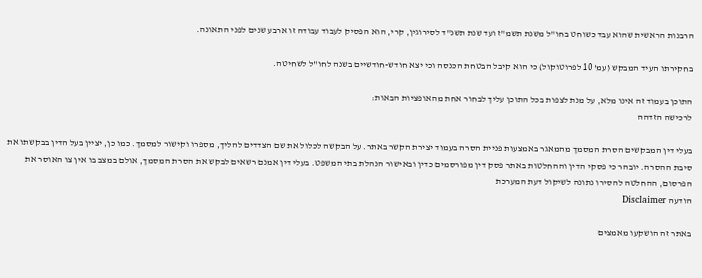הרבנות הראשית שהוא עבד כשוחט בחו"ל משנת תשמ"ז ועד שנת תשנ"ד לסירוגין, קרי, הוא הפסיק לעבוד עבודה זו ארבע שנים לפני התאונה.

בחקירתו העיד המבקש (עמ' 10 לפרוטוקול) כי הוא קיבל הבטחת הכנסה וכי יצא חודש-חודשיים בשנה לחו"ל לשחיטה.

התוכן בעמוד זה אינו מלא, על מנת לצפות בכל התוכן עליך לבחור אחת מהאופציות הבאות:
לרכישה הזדהה

בעלי דין המבקשים הסרת המסמך מהמאגר באמצעות פניית הסרה בעמוד יצירת הקשר באתר. על הבקשה לכלול את שם הצדדים להליך, מספרו וקישור למסמך. כמו כן, יציין בעל הדין בבקשתו את סיבת ההסרה. יובהר כי פסקי הדין וההחלטות באתר פסק דין מפורסמים כדין ובאישור הנהלת בתי המשפט. בעלי דין אמנם רשאים לבקש את הסרת המסמך, אולם במצב בו אין צו האוסר את הפרסום, ההחלטה להסירו נתונה לשיקול דעת המערכת
הודעה Disclaimer

באתר זה הושקעו מאמצים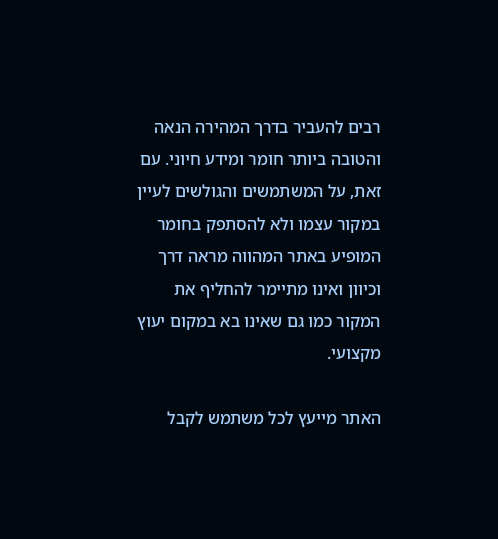רבים להעביר בדרך המהירה הנאה והטובה ביותר חומר ומידע חיוני. עם זאת, על המשתמשים והגולשים לעיין במקור עצמו ולא להסתפק בחומר המופיע באתר המהווה מראה דרך וכיוון ואינו מתיימר להחליף את המקור כמו גם שאינו בא במקום יעוץ מקצועי.

האתר מייעץ לכל משתמש לקבל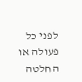לפני כל פעולה או החלטה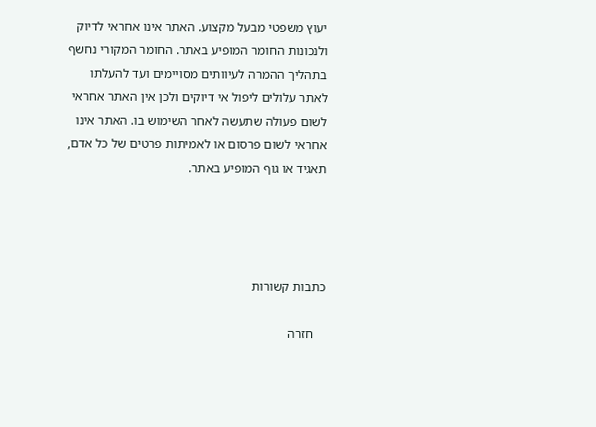יעוץ משפטי מבעל מקצוע. האתר אינו אחראי לדיוק ולנכונות החומר המופיע באתר. החומר המקורי נחשף בתהליך ההמרה לעיוותים מסויימים ועד להעלתו לאתר עלולים ליפול אי דיוקים ולכן אין האתר אחראי לשום פעולה שתעשה לאחר השימוש בו. האתר אינו אחראי לשום פרסום או לאמיתות פרטים של כל אדם, תאגיד או גוף המופיע באתר.




כתבות קשורות

    חזרה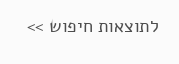לתוצאות חיפוש >>